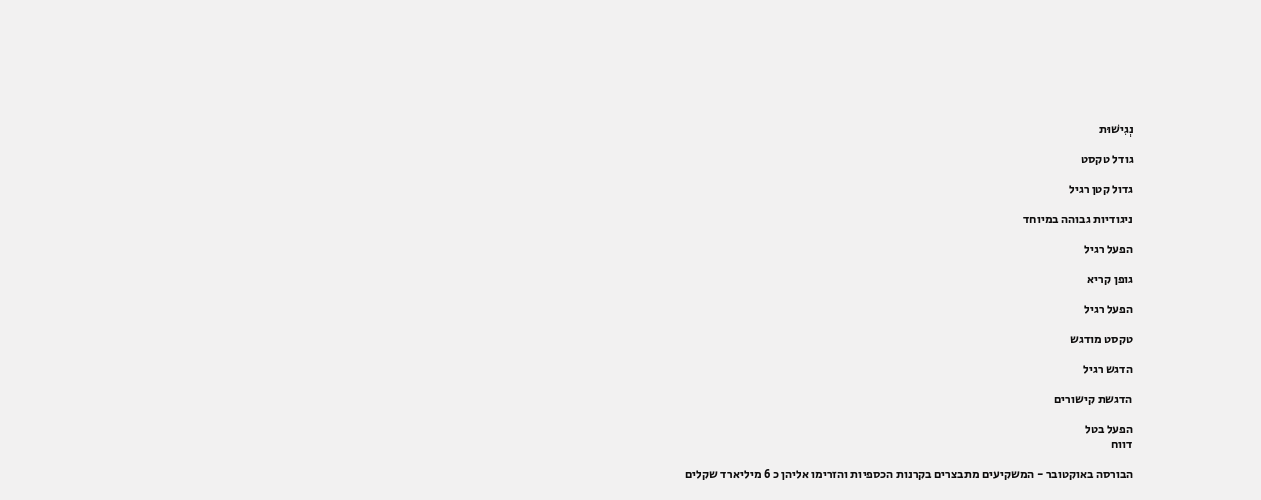נְגִישׁוּת

גודל טקסט

גדול קטן רגיל

ניגודיות גבוהה במיוחד

הפעל רגיל

גופן קריא

הפעל רגיל

טקסט מודגש

הדגש רגיל

הדגשת קישורים

הפעל בטל
דווח

הבורסה באוקטובר - המשקיעים מתבצרים בקרנות הכספיות והזרימו אליהן כ 6 מיליארד שקלים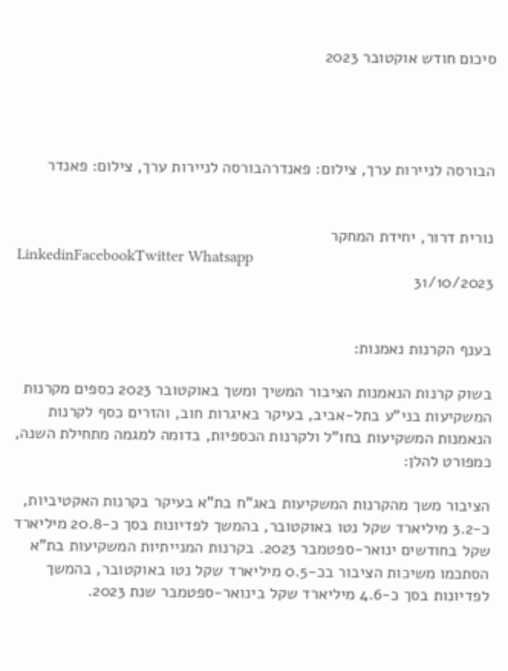סיכום חודש אוקטובר 2023




הבורסה לניירות ערך, צילום: פאנדרהבורסה לניירות ערך, צילום: פאנדר


נורית דרור, יחידת המחקר
LinkedinFacebookTwitter Whatsapp
31/10/2023


בענף הקרנות נאמנות:

בשוק קרנות הנאמנות הציבור המשיך ומשך באוקטובר 2023 כספים מקרנות המשקיעות בני"ע בתל-אביב, בעיקר באיגרות חוב, והזרים כסף לקרנות הנאמנות המשקיעות בחו"ל ולקרנות הכספיות, בדומה למגמה מתחילת השנה, כמפורט להלן:

הציבור משך מהקרנות המשקיעות באג"ח בת"א בעיקר בקרנות האקטיביות, כ-3.2 מיליארד שקל נטו באוקטובר, בהמשך לפדיונות בסך כ-20.8 מיליארד שקל בחודשים ינואר-ספטמבר 2023. בקרנות המנייתיות המשקיעות בת"א הסתכמו משיכות הציבור בכ-0.5 מיליארד שקל נטו באוקטובר, בהמשך לפדיונות בסך כ-4.6 מיליארד שקל בינואר-ספטמבר שנת 2023.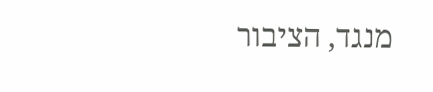מנגד, הציבור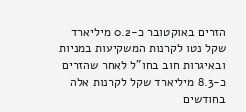הזרים באוקטובר כ-0.2 מיליארד שקל נטו לקרנות המשקיעות במניות ובאיגרות חוב בחו"ל לאחר שהזרים כ-8.3 מיליארד שקל לקרנות אלה בחודשים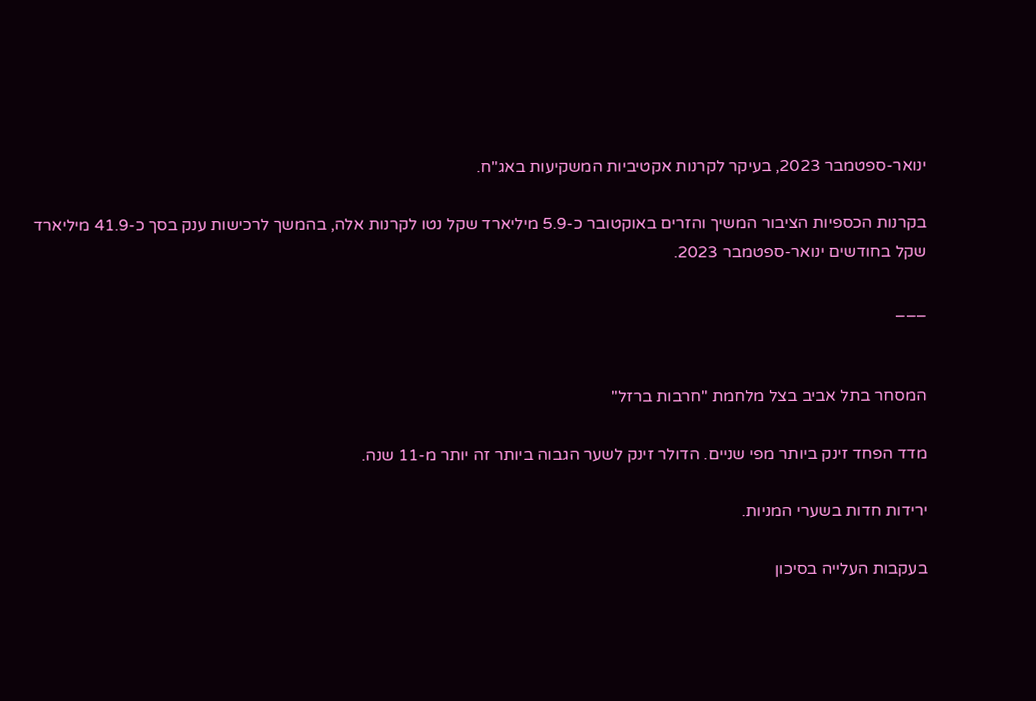ינואר-ספטמבר 2023, בעיקר לקרנות אקטיביות המשקיעות באג"ח.

בקרנות הכספיות הציבור המשיך והזרים באוקטובר כ-5.9 מיליארד שקל נטו לקרנות אלה, בהמשך לרכישות ענק בסך כ-41.9 מיליארד שקל בחודשים ינואר-ספטמבר 2023.

___


המסחר בתל אביב בצל מלחמת "חרבות ברזל"

מדד הפחד זינק ביותר מפי שניים. הדולר זינק לשער הגבוה ביותר זה יותר מ-11 שנה.

ירידות חדות בשערי המניות.

בעקבות העלייה בסיכון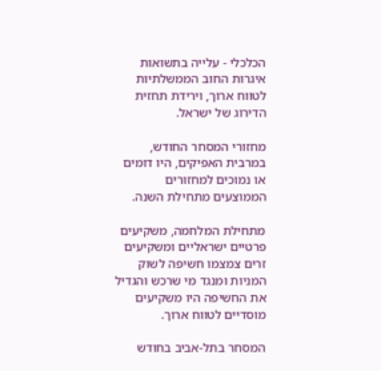הכלכלי - עלייה בתשואות איגרות החוב הממשלתיות לטווח ארוך, וירידת תחזית הדירוג של ישראל.

מחזורי המסחר החודש, במרבית האפיקים, היו דומים או נמוכים למחזורים הממוצעים מתחילת השנה.

מתחילת המלחמה, משקיעים פרטיים ישראליים ומשקיעים זרים צמצמו חשיפה לשוק המניות ומנגד מי שרכש והגדיל את החשיפה היו משקיעים מוסדיים לטווח ארוך.

המסחר בתל-אביב בחודש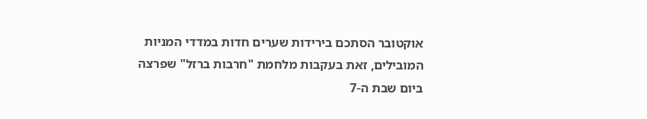אוקטובר הסתכם בירידות שערים חדות במדדי המניות המובילים, זאת בעקבות מלחמת "חרבות ברזל" שפרצה ביום שבת ה-7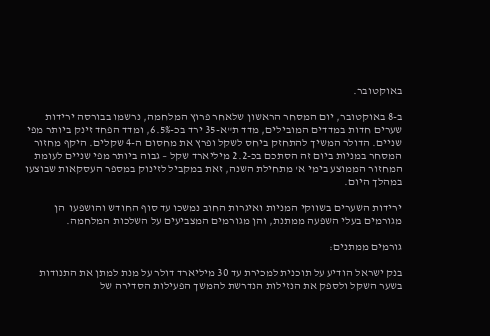באוקטובר.

ב-8 באוקטובר, יום המסחר הראשון שלאחר פרוץ המלחמה, נרשמו בבורסה ירידות שערים חדות במדדים המובילים, מדד ת"א-35 ירד בכ-6.5%, ומדד הפחד זינק ביותר מפי שניים. הדולר המשיך להתחזק ביחס לשקל ופרץ את מחסום ה-4 שקלים. היקף מחזור המסחר במניות ביום זה הסתכם בכ-2.2 מיליארד שקל – גבוה ביותר מפי שניים לעומת המחזור הממוצע בימי א' מתחילת השנה, זאת במקביל לזינוק במספר העסקאות שבוצעו במהלך היום.

ירידות השערים בשווקי המניות ואיגרות החוב נמשכו עד סוף החודש והושפעו  הן מגורמים בעלי השפעה ממתנת, והן מגורמים המצביעים על השלכות המלחמה.

גורמים ממתנים:

בנק ישראל הודיע על תוכנית למכירת עד 30 מיליארד דולר על מנת למתן את התנודות בשער השקל ולספק את הנזילות הנדרשת להמשך הפעילות הסדירה של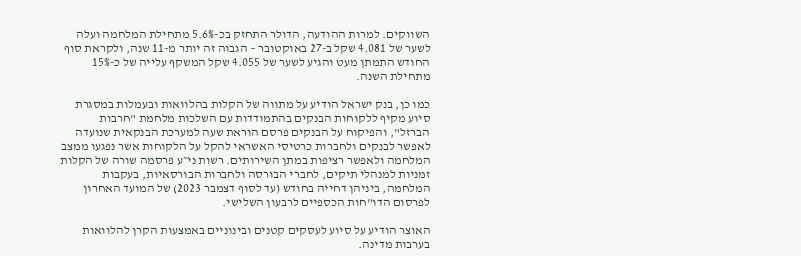השווקים. למרות ההודעה, הדולר התחזק בכ-5.6% מתחילת המלחמה ועלה לשער של 4.081 שקל ב-27 באוקטובר – הגבוה זה יותר מ-11 שנה, ולקראת סוף החודש התמתן מעט והגיע לשער של 4.055 שקל המשקף עלייה של כ-15% מתחילת השנה.

כמו כן, בנק ישראל הודיע על מתווה של הקלות בהלוואות ובעמלות במסגרת סיוע מקיף ללקוחות הבנקים בהתמודדות עם השלכות מלחמת "חרבות הברזל", והפיקוח על הבנקים פרסם הוראת שעה למערכת הבנקאית שנועדה לאפשר לבנקים ולחברות כרטיסי האשראי להקל על הלקוחות אשר נפגעו ממצב המלחמה ולאפשר רציפות במתן השירותים. רשות ני״ע פרסמה שורה של הקלות זמניות למנהלי תיקים, לחברי הבורסה ולחברות הבורסאיות, בעקבות המלחמה, ביניהן דחייה בחודש (עד לסוף דצמבר 2023) של המועד האחרון לפרסום הדו"חות הכספיים לרבעון השלישי.

האוצר הודיע על סיוע לעסקים קטנים ובינוניים באמצעות הקרן להלוואות בערבות מדינה.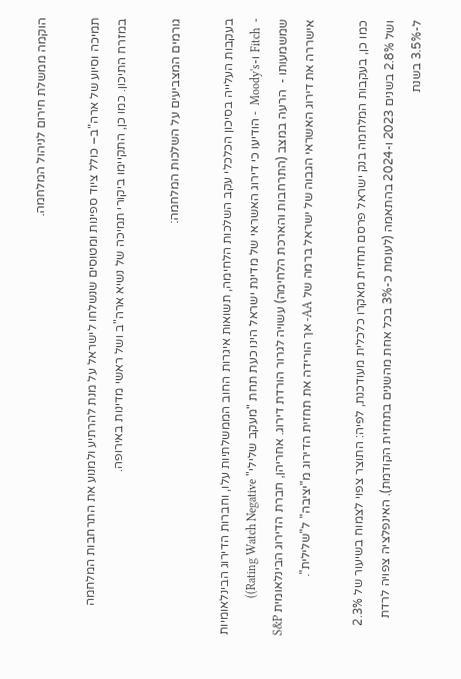הוקמה ממשלת חירום לניהול המלחמה.

תמיכה וסיוע של ארה"ב– כולל ציוד ספינות ומטוסים שנשלחו לישראל על מנת להרתיע ולמנוע את התרחבות המלחמה במזרח התיכון. כמו כן, התקיימו ביקורי תמיכה של נשיא ארה"ב ושל ראשי מדינות באירופה.

גורמים המצביעים על השלכות המלחמה:

בעקבות העלייה בסיכון הכלכלי עקב השלכות הלחימה, תשואות איגרות החוב הממשלתיות עלו, וחברות הדירוג הבינלאומיות -  Fitch ו-Moody's  - הודיעו כי דירוג האשראי של מדינת ישראל הינו כעת תחת "מעקב שלילי" Rating Watch Negative)) שמשמעותו -  הרעה במצב (התרחבות והארכת הלחימה) עשויה לגרור הורדת דירוג. אחריהן, חברת הדירוג הבינלאומית S&P אישררה את דירוג האשראי הגבוה של ישראל ברמה של AA- אך הורידה את תחזית הדירוג מ"יציבה" ל"שלילית".

כמו כן, בעקבות המלחמה בנק ישראל פרסם תחזית מאקרו כלכלית מעודכנת, לפיה: התוצר צפוי לצמוח בשיעור של 2.3% ושל 2.8% בשנים 2023 ו-2024 בהתאמה (לעומת כ-3% בכל אחת מהשנים בתחזית הקודמת). האינפלציה צפויה לרדת ל-3.5% בשנת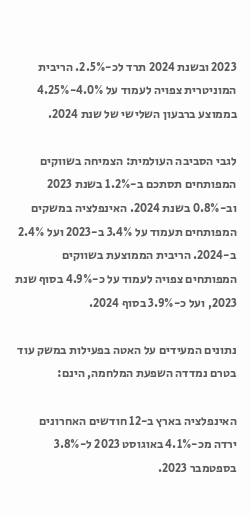2023 ובשנת 2024 תרד לכ-2.5%. הריבית המוניטרית צפויה לעמוד על 4.0%-4.25% בממוצע ברבעון השלישי של שנת 2024.

לגבי הסביבה העולמית: הצמיחה בשווקים המפותחים תסתכם ב-1.2% בשנת 2023 וב-0.8% בשנת 2024. האינפלציה במשקים המפותחים תעמוד על 3.4% ב-2023 ועל 2.4% ב-2024. הריבית הממוצעת בשווקים המפותחים צפויה לעמוד על כ-4.9% בסוף שנת 2023, ועל כ-3.9% בסוף 2024.

נתונים המעידים על האטה בפעילות במשק עוד בטרם נמדדה השפעת המלחמה, הינם:

האינפלציה בארץ ב-12 חודשים האחרונים ירדה מכ-4.1% באוגוסט 2023 ל-3.8% בספטמבר 2023.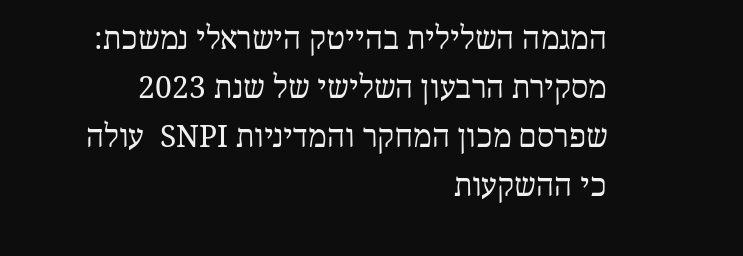המגמה השלילית בהייטק הישראלי נמשכת: מסקירת הרבעון השלישי של שנת 2023 שפרסם מכון המחקר והמדיניות SNPI  עולה כי ההשקעות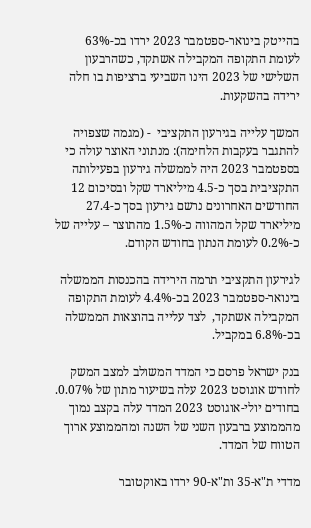בהייטק בינואר-ספטמבר 2023 ירדו בכ-63% לעומת התקופה המקבילה אשתקד, כשהרבעון השלישי של 2023 הינו השביעי ברציפות בו חלה ירידה בהשקעות.

המשך עלייה בגירעון התקציבי  - (מגמה שצפויה להתגבר בעקבות הלחימה): מנתוני האוצר עולה כי בספטמבר 2023 היה לממשלה גירעון בפעילותה התקציבית בסך כ-4.5 מיליארד שקל ובסיכום 12 החודשים האחרונים נרשם גירעון בסך כ-27.4 מיליארד שקל המהווה כ-1.5% מהתוצר – עלייה של כ-0.2% לעומת הנתון בחודש הקודם.

לגירעון התקציבי תרמה הירידה בהכנסות הממשלה בינואר-ספטמבר 2023 בכ-4.4% לעומת התקופה המקבילה אשתקד,  לצד עלייה בהוצאות הממשלה בכ-6.8% במקביל.

בנק ישראל פרסם כי המדד המשולב למצב המשק לחודש אוגוסט 2023 עלה בשיעור מתון של 0.07%. בחודים יולי-אוגוסט 2023 המדד עלה בקצב נמוך מהממוצע ברבעון השני של השנה ומהממוצע ארוך הטווח של המדד.

מדדי ת"א-35 ות"א-90 ירדו באוקטובר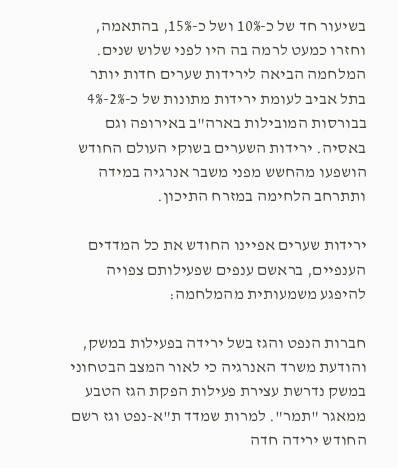בשיעור חד של כ-10% ושל כ-15%, בהתאמה, וחזרו כמעט לרמה בה היו לפני שלוש שנים. המלחמה הביאה לירידות שערים חדות יותר בתל אביב לעומת ירידות מתונות של כ-2%-4% בבורסות המובילות בארה"ב באירופה וגם באסיה. ירידות השערים בשוקי העולם החודש הושפעו מהחשש מפני משבר אנרגיה במידה ותתרחב הלחימה במזרח התיכון.

ירידות שערים אפיינו החודש את כל המדדים הענפיים, בראשם ענפים שפעילותם צפויה להיפגע משמעותית מהמלחמה:

חברות הנפט והגז בשל ירידה בפעילות במשק, והודעת משרד האנרגיה כי לאור המצב הבטחוני במשק נדרשת עצירת פעילות הפקת הגז הטבע ממאגר "תמר". למרות שמדד ת"א-נפט וגז רשם החודש ירידה חדה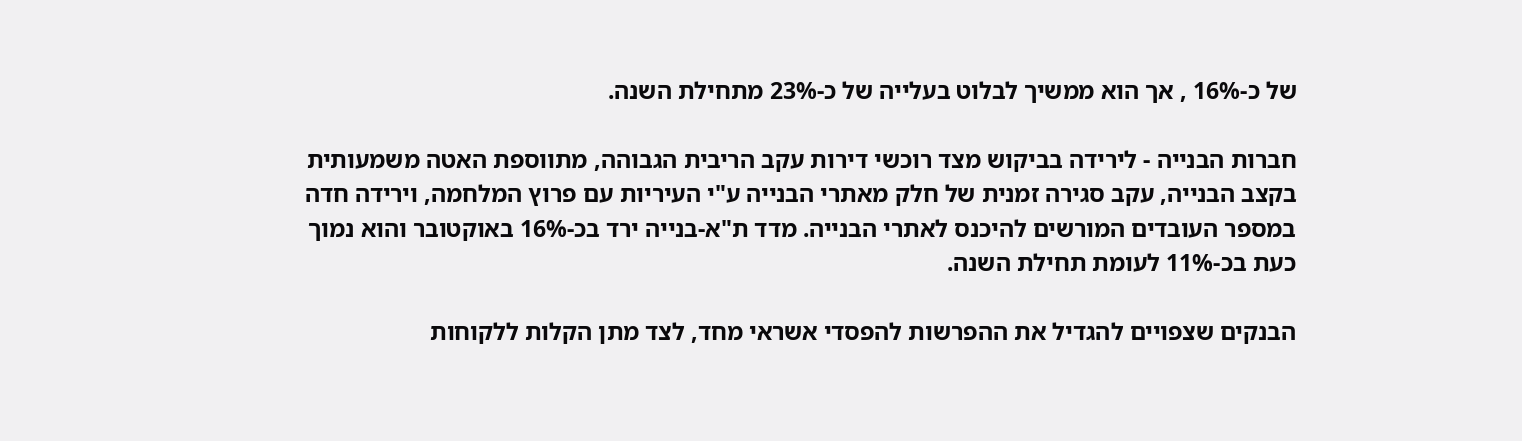של כ-16% , אך הוא ממשיך לבלוט בעלייה של כ-23% מתחילת השנה.

חברות הבנייה - לירידה בביקוש מצד רוכשי דירות עקב הריבית הגבוהה, מתווספת האטה משמעותית בקצב הבנייה, עקב סגירה זמנית של חלק מאתרי הבנייה ע"י העיריות עם פרוץ המלחמה, וירידה חדה במספר העובדים המורשים להיכנס לאתרי הבנייה. מדד ת"א-בנייה ירד בכ-16% באוקטובר והוא נמוך כעת בכ-11% לעומת תחילת השנה.

הבנקים שצפויים להגדיל את ההפרשות להפסדי אשראי מחד, לצד מתן הקלות ללקוחות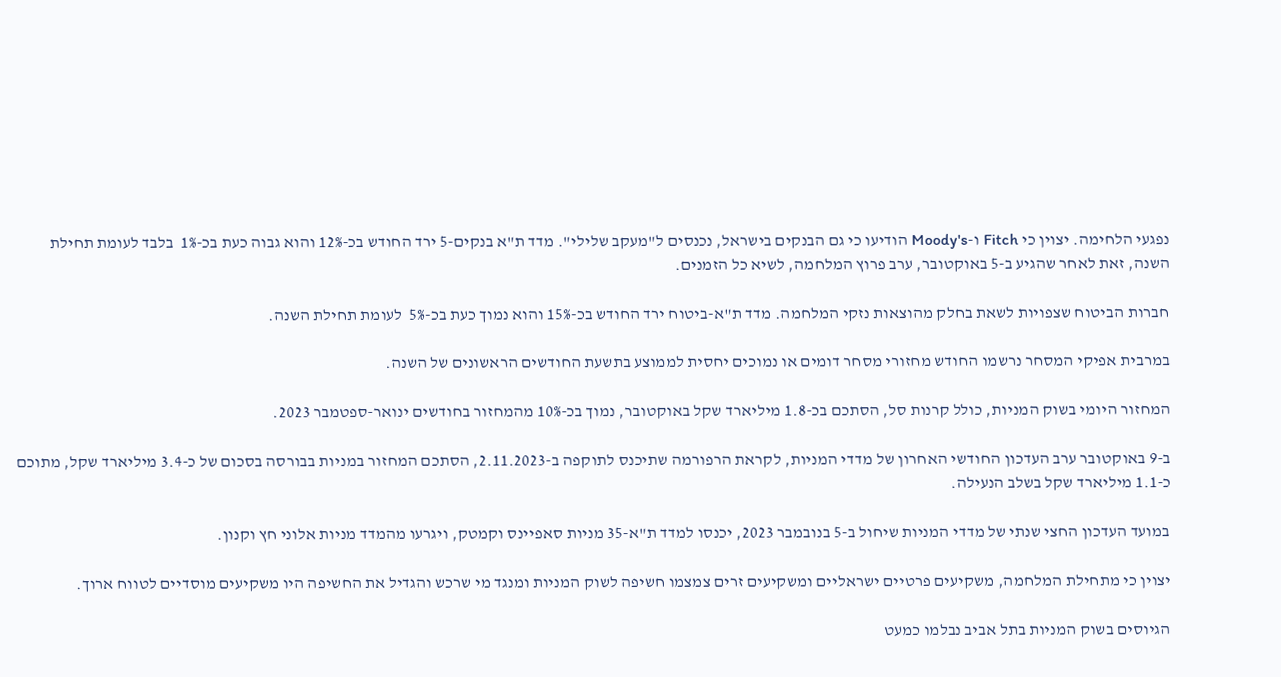נפגעי הלחימה. יצוין כי Fitch ו-Moody's הודיעו כי גם הבנקים בישראל, נכנסים ל"מעקב שלילי". מדד ת"א בנקים-5 ירד החודש בכ-12% והוא גבוה כעת בכ-1%  בלבד לעומת תחילת השנה, זאת לאחר שהגיע ב-5 באוקטובר, ערב פרוץ המלחמה, לשיא כל הזמנים.

חברות הביטוח שצפויות לשאת בחלק מהוצאות נזקי המלחמה. מדד ת"א-ביטוח ירד החודש בכ-15% והוא נמוך כעת בכ-5%  לעומת תחילת השנה.

במרבית אפיקי המסחר נרשמו החודש מחזורי מסחר דומים או נמוכים יחסית לממוצע בתשעת החודשים הראשונים של השנה.

המחזור היומי בשוק המניות, כולל קרנות סל, הסתכם בכ-1.8 מיליארד שקל באוקטובר, נמוך בכ-10% מהמחזור בחודשים ינואר-ספטמבר 2023.

ב-9 באוקטובר ערב העדכון החודשי האחרון של מדדי המניות, לקראת הרפורמה שתיכנס לתוקפה ב-2.11.2023, הסתכם המחזור במניות בבורסה בסכום של כ-3.4 מיליארד שקל, מתוכם כ-1.1 מיליארד שקל בשלב הנעילה.

במועד העדכון החצי שנתי של מדדי המניות שיחול ב-5 בנובמבר 2023, יכנסו למדד ת"א-35 מניות סאפיינס וקמטק, ויגרעו מהמדד מניות אלוני חץ וקנון.

יצוין כי מתחילת המלחמה, משקיעים פרטיים ישראליים ומשקיעים זרים צמצמו חשיפה לשוק המניות ומנגד מי שרכש והגדיל את החשיפה היו משקיעים מוסדיים לטווח ארוך.

הגיוסים בשוק המניות בתל אביב נבלמו כמעט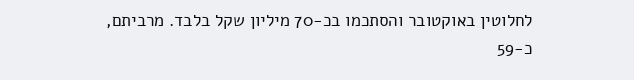לחלוטין באוקטובר והסתכמו בכ-70 מיליון שקל בלבד. מרביתם, כ-59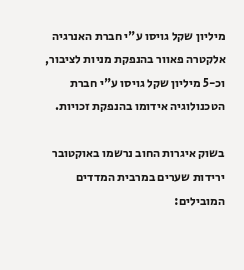מיליון שקל גויסו ע"י חברת האנרגיה אלקטרה פאוור בהנפקת מניות לציבור, וכ-5 מיליון שקל גויסו ע"י חברת הטכנולוגיה אידומו בהנפקת זכויות.

בשוק איגרות החוב נרשמו באוקטובר ירידות שערים במרבית המדדים המובילים: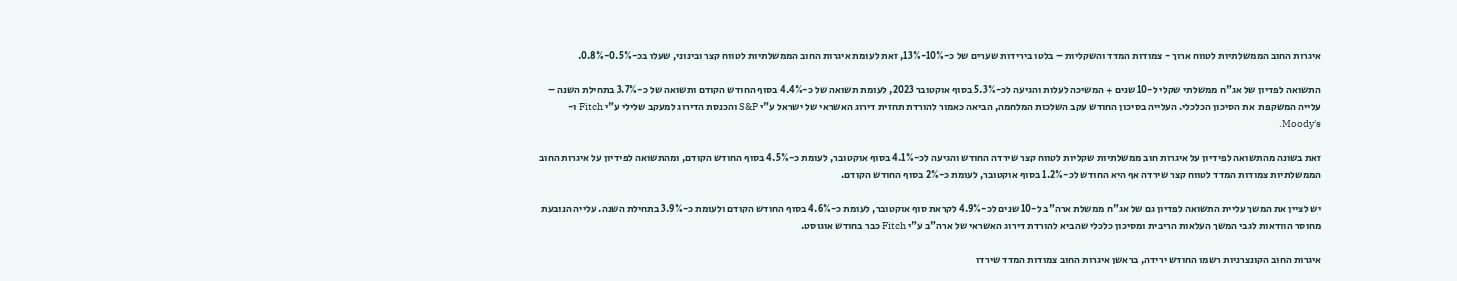איגרות החוב הממשלתיות לטווח ארוך - צמודות המדד והשקליות – בלטו בירידות שערים של כ-10%-13%, זאת לעומת איגרות החוב הממשלתיות לטווח קצר ובינוני, שעלו בכ-0.5%-0.8%.

התשואה לפדיון של אג"ח ממשלתי שקלי ל-10 שנים + המשיכה לעלות והגיעה לכ-5.3% בסוף אוקטובר 2023, לעומת תשואה של כ-4.4% בסוף החודש הקודם ותשואה של כ-3.7% בתחילת השנה – עלייה המשקפת  את הסיכון הכלכלי. העלייה בסיכון החודש עקב השלכות המלחמה, הביאה כאמור להורדת תחזית דירוג האשראי של ישראל ע"י S&P והכנסת הדירוג למעקב שלילי ע"י Fitch ו-Moody's.

זאת בשונה מהתשואה לפידיון על איגרות חוב ממשלתיות שקליות לטווח קצר שירדה החודש והגיעה לכ-4.1% בסוף אוקטובר, לעומת כ-4.5% בסוף החודש הקודם, ומהתשואה לפידיון על איגרות החוב הממשלתיות צמודות המדד לטווח קצר שירדה אף היא החודש לכ-1.2% בסוף אוקטובר, לעומת כ-2% בסוף החודש הקודם.

יש לציין את המשך עליית התשואה לפדיון גם של אג"ח ממשלת ארה"ב ל-10 שנים לכ-4.9% לקראת סוף אוקטובר, לעומת כ-4.6% בסוף החודש הקודם ולעומת כ-3.9% בתחילת השנה. עלייה הנובעת מחוסר הוודאות לגבי המשך העלאות הריבית ומסיכון כלכלי שהביא להורדת דירוג האשראי של ארה"ב ע"י Fitch כבר בחודש אוגוסט.

איגרות החוב הקונצרניות רשמו החודש ירידה, בראשן איגרות החוב צמודות המדד שירדו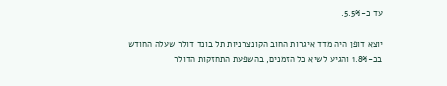עד כ-5.5%.

יוצא דופן היה מדד איגרות החוב הקונצרניות תל בונד דולר שעלה החודש בכ-1.8% והגיע לשיא כל הזמנים, בהשפעת התחזקות הדולר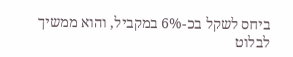ביחס לשקל בכ-6% במקביל, והוא ממשיך לבלוט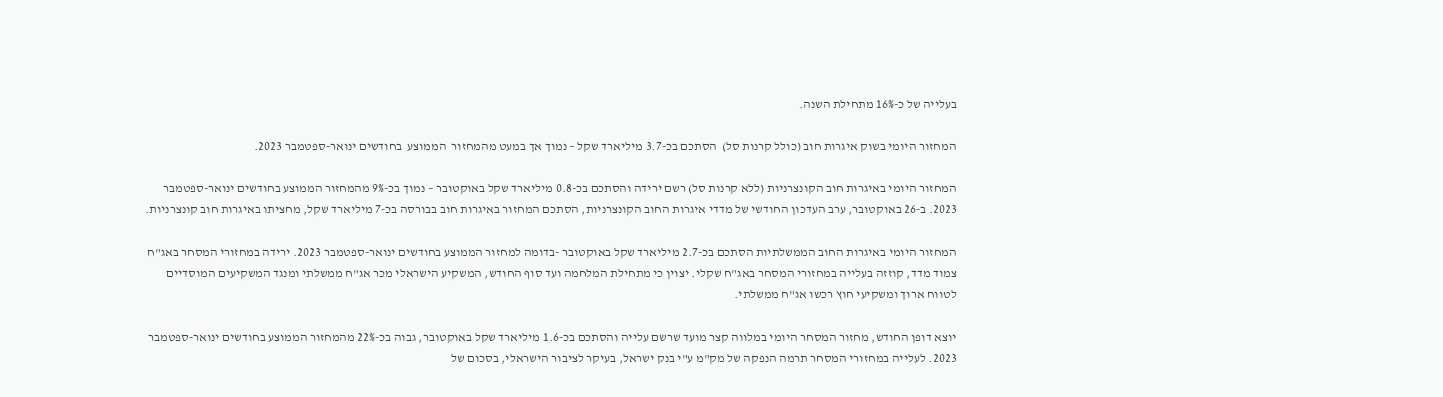בעלייה של כ-16% מתחילת השנה.

המחזור היומי בשוק איגרות חוב (כולל קרנות סל)  הסתכם בכ-3.7 מיליארד שקל – נמוך אך במעט מהמחזור  הממוצע  בחודשים ינואר-ספטמבר 2023.

המחזור היומי באיגרות חוב הקונצרניות (ללא קרנות סל) רשם ירידה והסתכם בכ-0.8 מיליארד שקל באוקטובר – נמוך בכ-9% מהמחזור הממוצע בחודשים ינואר-ספטמבר 2023. ב-26 באוקטובר, ערב העדכון החודשי של מדדי איגרות החוב הקונצרניות, הסתכם המחזור באיגרות חוב בבורסה בכ-7 מיליארד שקל, מחציתו באיגרות חוב קונצרניות.

המחזור היומי באיגרות החוב הממשלתיות הסתכם בכ-2.7 מיליארד שקל באוקטובר -בדומה למחזור הממוצע בחודשים ינואר-ספטמבר 2023. ירידה במחזורי המסחר באג"ח צמוד מדד, קוזזה בעלייה במחזורי המסחר באג"ח שקלי. יצוין כי מתחילת המלחמה ועד סוף החודש, המשקיע הישראלי מכר אג"ח ממשלתי ומנגד המשקיעים המוסדיים לטווח ארוך ומשקיעי חוץ רכשו אג"ח ממשלתי.

יוצא דופן החודש, מחזור המסחר היומי במלווה קצר מועד שרשם עלייה והסתכם בכ-1.6 מיליארד שקל באוקטובר, גבוה בכ-22% מהמחזור הממוצע בחודשים ינואר-ספטמבר 2023. לעלייה במחזורי המסחר תרמה הנפקה של מק"מ ע"י בנק ישראל, בעיקר לציבור הישראלי, בסכום של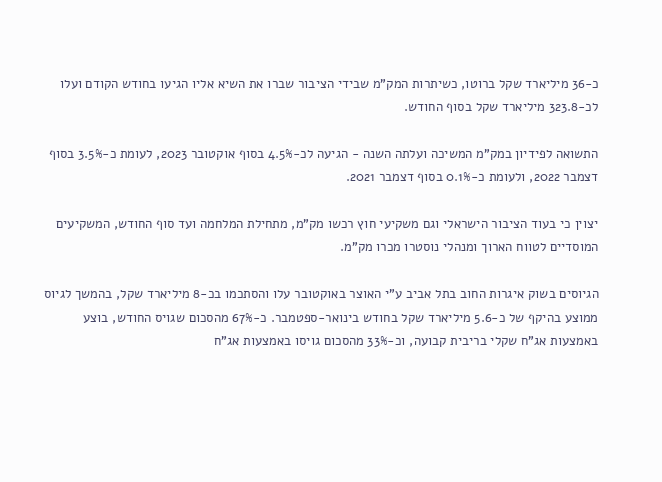כ-36 מיליארד שקל ברוטו, כשיתרות המק"מ שבידי הציבור שברו את השיא אליו הגיעו בחודש הקודם ועלו לכ-323.8 מיליארד שקל בסוף החודש.

התשואה לפידיון במק"מ המשיכה ועלתה השנה - הגיעה לכ-4.5% בסוף אוקטובר 2023, לעומת כ-3.5% בסוף דצמבר 2022, ולעומת כ-0.1% בסוף דצמבר 2021.

יצוין כי בעוד הציבור הישראלי וגם משקיעי חוץ רכשו מק"מ, מתחילת המלחמה ועד סוף החודש, המשקיעים המוסדיים לטווח הארוך ומנהלי נוסטרו מכרו מק"מ.

הגיוסים בשוק איגרות החוב בתל אביב ע"י האוצר באוקטובר עלו והסתכמו בכ-8 מיליארד שקל, בהמשך לגיוס ממוצע בהיקף של כ-5.6 מיליארד שקל בחודש בינואר-ספטמבר. כ-67% מהסכום שגויס החודש, בוצע באמצעות אג"ח שקלי בריבית קבועה, וכ-33% מהסכום גויסו באמצעות אג"ח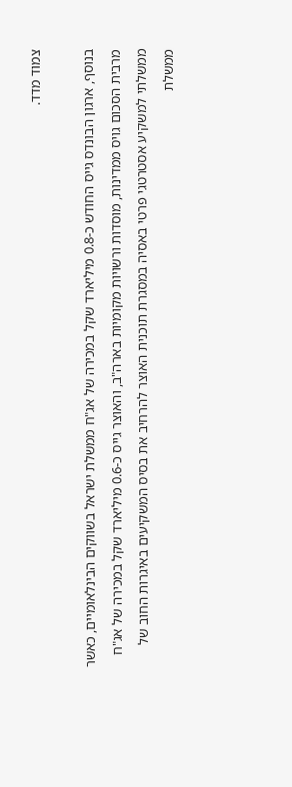צמוד מדד.

בנוסף, ארגון הבונדס גייס החודש כ-0.8 מיליארד שקל במכירה של אג"ח ממשלת ישראל בשווקים הבינלאומיים, כאשר מרבית הסכום גויס ממדינות, מוסדות ורשויות מקומיות בארה"ב, והאוצר גייס כ-0.6 מיליארד שקל במכירה של אג"ח ממשלתי למשקיע אסטרטגי פרטי באסיה במסגרת תוכנית האוצר להרחיב את בסיס המשקיעים באיגרות החוב של ממשלת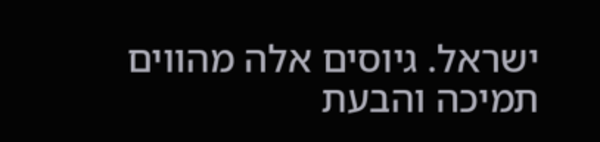ישראל. גיוסים אלה מהווים תמיכה והבעת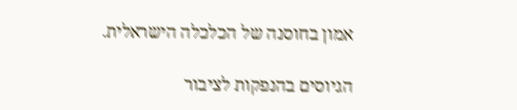אמון בחוסנה של הכלכלה הישראלית.

הגיוסים בהנפקות לציבור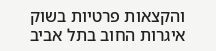והקצאות פרטיות בשוק איגרות החוב בתל אביב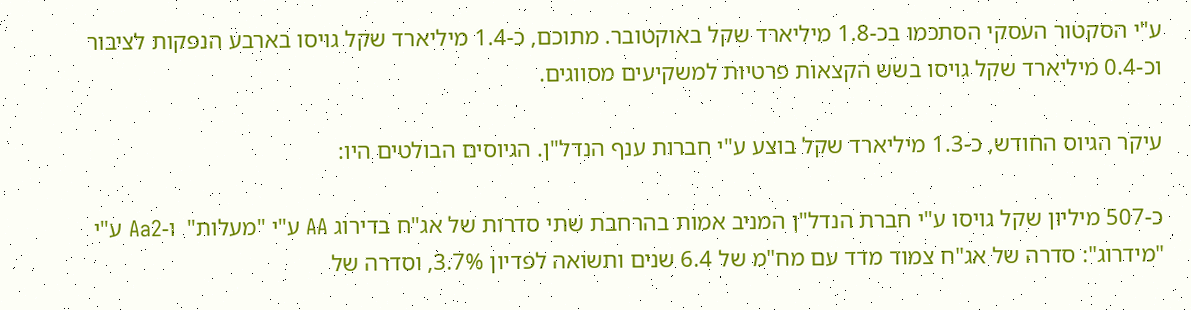ע"י הסקטור העסקי הסתכמו בכ-1.8 מיליארד שקל באוקטובר. מתוכם, כ-1.4 מיליארד שקל גויסו בארבע הנפקות לציבור וכ-0.4 מיליארד שקל גויסו בשש הקצאות פרטיות למשקיעים מסווגים.

עיקר הגיוס החודש, כ-1.3 מיליארד שקל בוצע ע"י חברות ענף הנדל"ן. הגיוסים הבולטים היו:

כ-507 מיליון שקל גויסו ע"י חברת הנדל"ן המניב אמות בהרחבת שתי סדרות של אג"ח בדירוג AA ע"י "מעלות"  ו-Aa2 ע"י "מידרוג": סדרה של אג"ח צמוד מדד עם מח"מ של 6.4 שנים ותשואה לפדיון 3.7%, וסדרה של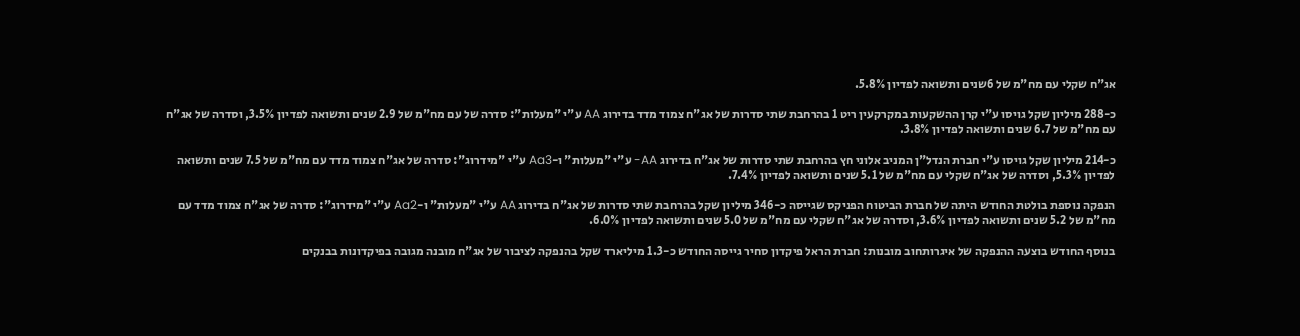אג"ח שקלי עם מח"מ של 6שנים ותשואה לפדיון 5.8%.

כ-288 מיליון שקל גויסו ע"י קרן ההשקעות במקרקעין ריט 1 בהרחבת שתי סדרות של אג"ח צמוד מדד בדירוג AA ע"י "מעלות": סדרה של עם מח"מ של 2.9 שנים ותשואה לפדיון 3.5%, וסדרה של אג"ח עם מח"מ של 6.7 שנים ותשואה לפדיון 3.8%.

כ-214 מיליון שקל גויסו ע"י חברת הנדל"ן המניב אלוני חץ בהרחבת שתי סדרות של אג"ח בדירוג AA- ע"י "מעלות" ו-Aa3 ע"י "מידרוג": סדרה של אג"ח צמוד מדד עם מח"מ של 7.5 שנים ותשואה לפדיון 5.3%, וסדרה של אג"ח שקלי עם מח"מ של 5.1 שנים ותשואה לפדיון 7.4%.

הנפקה נוספת בולטת החודש היתה של חברת הביטוח הפניקס שגייסה כ-346 מיליון שקל בהרחבת שתי סדרות של אג"ח בדירוג AA ע"י "מעלות" ו-Aa2 ע"י "מידרוג": סדרה של אג"ח צמוד מדד עם מח"מ של 5.2 שנים ותשואה לפדיון 3.6%, וסדרה של אג"ח שקלי עם מח"מ של 5.0 שנים ותשואה לפדיון 6.0%.

בנוסף החודש בוצעה ההנפקה של איגרותחוב מובנות: חברת הראל פיקדון סחיר גייסה החודש כ-1.3 מיליארד שקל בהנפקה לציבור של אג"ח מובנה מגובה בפיקדונות בבנקים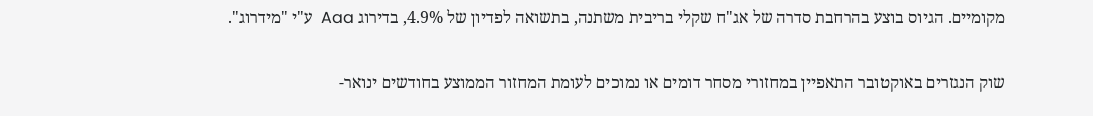מקומיים. הגיוס בוצע בהרחבת סדרה של אג"ח שקלי בריבית משתנה, בתשואה לפדיון של 4.9%, בדירוג Aaa  ע"י "מידרוג".

שוק הנגזרים באוקטובר התאפיין במחזורי מסחר דומים או נמוכים לעומת המחזור הממוצע בחודשים ינואר-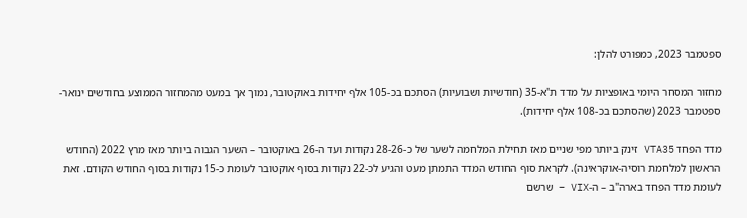ספטמבר 2023, כמפורט להלן:

מחזור המסחר היומי באופציות על מדד ת"א-35 (חודשיות ושבועיות) הסתכם בכ-105 אלף יחידות באוקטובר, נמוך אך במעט מהמחזור הממוצע בחודשים ינואר-ספטמבר 2023 (שהסתכם בכ-108 אלף יחידות).

מדד הפחד VTA35 זינק ביותר מפי שניים מאז תחילת המלחמה לשער של כ-28-26 נקודות ועד ה-26 באוקטובר – השער הגבוה ביותר מאז מרץ 2022 (החודש הראשון למלחמת רוסיה-אוקראינה). לקראת סוף החודש המדד התמתן מעט והגיע לכ-22 נקודות בסוף אוקטובר לעומת כ-15 נקודות בסוף החודש הקודם. זאת לעומת מדד הפחד בארה"ב – ה-VIX – שרשם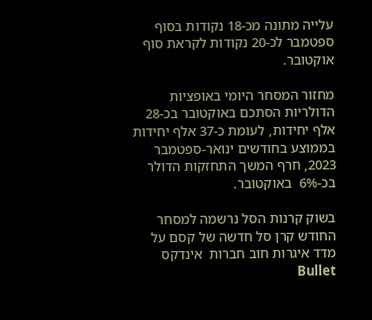עלייה מתונה מכ-18 נקודות בסוף ספטמבר לכ-20 נקודות לקראת סוף אוקטובר.

מחזור המסחר היומי באופציות הדולריות הסתכם באוקטובר בכ-28 אלף יחידות, לעומת כ-37 אלף יחידות בממוצע בחודשים ינואר-ספטמבר 2023, חרף המשך התחזקות הדולר בכ-6%  באוקטובר.

בשוק קרנות הסל נרשמה למסחר החודש קרן סל חדשה של קסם על מדד איגרות חוב חברות  אינדקס Bullet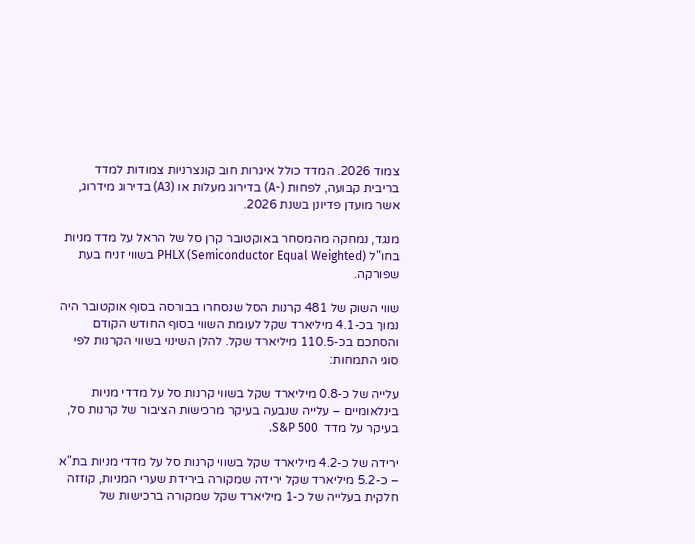צמוד 2026. המדד כולל איגרות חוב קונצרניות צמודות למדד בריבית קבועה, לפחות (-A) בדירוג מעלות או (A3) בדירוג מידרוג, אשר מועדן פדיונן בשנת 2026.

מנגד, נמחקה מהמסחר באוקטובר קרן סל של הראל על מדד מניות בחו"ל (PHLX (Semiconductor Equal Weighted בשווי זניח בעת  שפורקה.

שווי השוק של 481 קרנות הסל שנסחרו בבורסה בסוף אוקטובר היה נמוך בכ-4.1 מיליארד שקל לעומת השווי בסוף החודש הקודם והסתכם בכ-110.5 מיליארד שקל. להלן השינוי בשווי הקרנות לפי סוגי התמחות:

עלייה של כ-0.8 מיליארד שקל בשווי קרנות סל על מדדי מניות בינלאומיים – עלייה שנבעה בעיקר מרכישות הציבור של קרנות סל, בעיקר על מדד  S&P 500.

ירידה של כ-4.2 מיליארד שקל בשווי קרנות סל על מדדי מניות בת"א – כ-5.2 מיליארד שקל ירידה שמקורה בירידת שערי המניות, קוזזה חלקית בעלייה של כ-1 מיליארד שקל שמקורה ברכישות של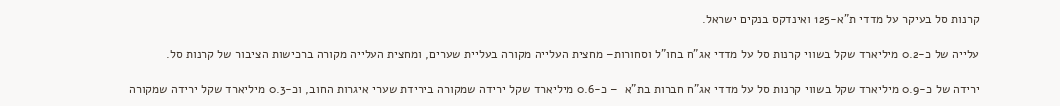קרנות סל בעיקר על מדדי ת"א-125 ואינדקס בנקים ישראל.

עלייה של כ-0.2 מיליארד שקל בשווי קרנות סל על מדדי אג"ח בחו"ל וסחורות– מחצית העלייה מקורה בעליית שערים, ומחצית העלייה מקורה ברכישות הציבור של קרנות סל.

ירידה של כ-0.9 מיליארד שקל בשווי קרנות סל על מדדי אג"ח חברות בת"א  – כ-0.6 מיליארד שקל ירידה שמקורה בירידת שערי איגרות החוב, וכ-0.3 מיליארד שקל ירידה שמקורה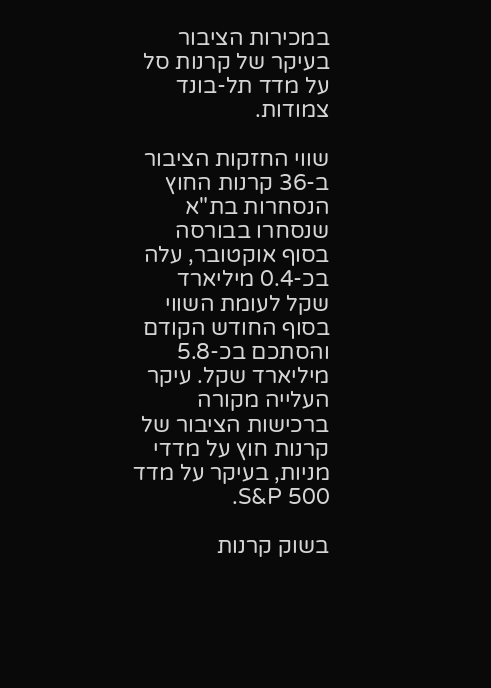במכירות הציבור בעיקר של קרנות סל על מדד תל-בונד צמודות.

שווי החזקות הציבור ב-36 קרנות החוץ הנסחרות בת"א שנסחרו בבורסה בסוף אוקטובר, עלה בכ-0.4 מיליארד שקל לעומת השווי בסוף החודש הקודם והסתכם בכ-5.8 מיליארד שקל. עיקר העלייה מקורה ברכישות הציבור של קרנות חוץ על מדדי מניות, בעיקר על מדד S&P 500.

בשוק קרנות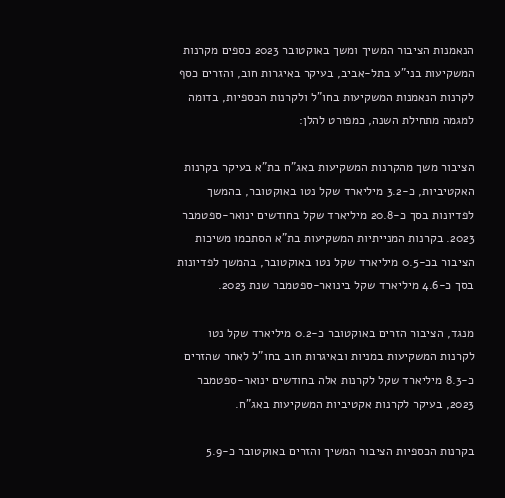הנאמנות הציבור המשיך ומשך באוקטובר 2023 כספים מקרנות המשקיעות בני"ע בתל-אביב, בעיקר באיגרות חוב, והזרים כסף לקרנות הנאמנות המשקיעות בחו"ל ולקרנות הכספיות, בדומה למגמה מתחילת השנה, כמפורט להלן:

הציבור משך מהקרנות המשקיעות באג"ח בת"א בעיקר בקרנות האקטיביות, כ-3.2 מיליארד שקל נטו באוקטובר, בהמשך לפדיונות בסך כ-20.8 מיליארד שקל בחודשים ינואר-ספטמבר 2023. בקרנות המנייתיות המשקיעות בת"א הסתכמו משיכות הציבור בכ-0.5 מיליארד שקל נטו באוקטובר, בהמשך לפדיונות בסך כ-4.6 מיליארד שקל בינואר-ספטמבר שנת 2023.

מנגד, הציבור הזרים באוקטובר כ-0.2 מיליארד שקל נטו לקרנות המשקיעות במניות ובאיגרות חוב בחו"ל לאחר שהזרים כ-8.3 מיליארד שקל לקרנות אלה בחודשים ינואר-ספטמבר 2023, בעיקר לקרנות אקטיביות המשקיעות באג"ח.

בקרנות הכספיות הציבור המשיך והזרים באוקטובר כ-5.9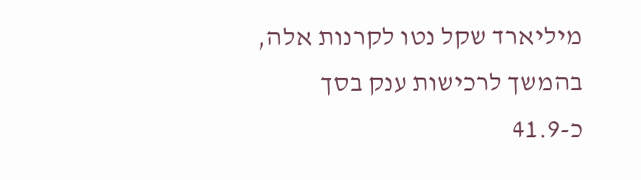מיליארד שקל נטו לקרנות אלה, בהמשך לרכישות ענק בסך כ-41.9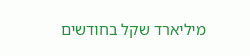מיליארד שקל בחודשים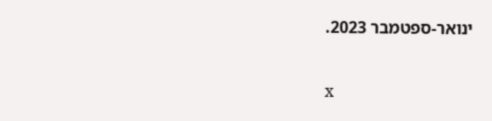ינואר-ספטמבר 2023.

x